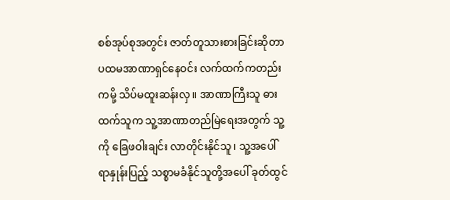စစ်အုပ်စုအတွင်း ဇာတ်တူသားစားခြင်းဆိုတာ ပထမအာဏာရှင်နေဝင်း လက်ထက်ကတည်းကမို့ သိပ်မထူးဆန်းလှ။ အာဏာကြီးသူ ဓားထက်သူက သူ့အာဏာတည်မြဲရေးအတွက် သူ့ကို ခြေဖဝါးချင်း လာတိုင်းနိုင်သူ၊ သူ့အပေါ် ရာနှုန်းပြည့် သစ္စာမခံနိုင်သူတို့အပေါ် ခုတ်ထွင်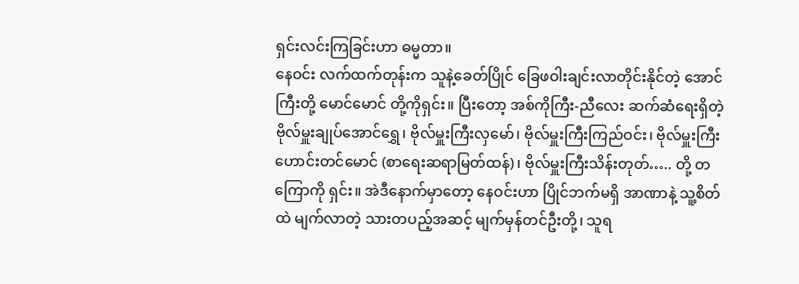ရှင်းလင်းကြခြင်းဟာ ဓမ္မတာ။
နေဝင်း လက်ထက်တုန်းက သူနဲ့ခေတ်ပြိုင် ခြေဖဝါးချင်းလာတိုင်းနိုင်တဲ့ အောင်ကြီးတို့ မောင်မောင် တို့ကိုရှင်း။ ပြီးတော့ အစ်ကိုကြီး-ညီလေး ဆက်ဆံရေးရှိတဲ့ ဗိုလ်မှူးချုပ်အောင်ရွှေ၊ ဗိုလ်မှူးကြီးလှမော်၊ ဗိုလ်မှူးကြီးကြည်ဝင်း၊ ဗိုလ်မှူးကြီးဟောင်းတင်မောင် (စာရေးဆရာမြတ်ထန်)၊ ဗိုလ်မှူးကြီးသိန်းတုတ်….. တို့ တကြောကို ရှင်း။ အဲဒီနောက်မှာတော့ နေဝင်းဟာ ပြိုင်ဘက်မရှိ အာဏာနဲ့ သူ့စိတ်ထဲ မျက်လာတဲ့ သားတပည့်အဆင့် မျက်မှန်တင်ဦးတို့၊ သူရ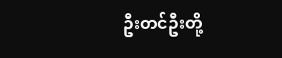ဦးတင်ဦးတို့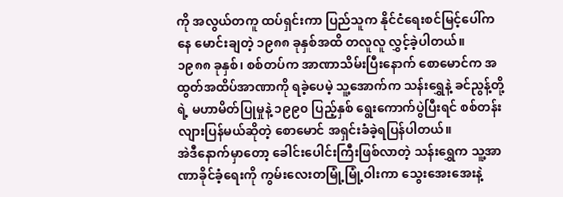ကို အလွယ်တကူ ထပ်ရှင်းကာ ပြည်သူက နိုင်ငံရေးစင်မြင့်ပေါ်ကနေ မောင်းချတဲ့ ၁၉၈၈ ခုနှစ်အထိ တလူလူ လွှင့်ခဲ့ပါတယ်။
၁၉၈၈ ခုနှစ်၊ စစ်တပ်က အာဏာသိမ်းပြီးနောက် စောမောင်က အထွတ်အထိပ်အာဏာကို ရခဲ့ပေမဲ့ သူ့အောက်က သန်းရွှေနဲ့ ခင်ညွန့်တို့ရဲ့ မဟာမိတ်ပြုမှုနဲ့ ၁၉၉၀ ပြည့်နှစ် ရွေးကောက်ပွဲပြီးရင် စစ်တန်းလျားပြန်မယ်ဆိုတဲ့ စောမောင် အရှင်းခံခဲ့ရပြန်ပါတယ်။
အဲဒီနောက်မှာတော့ ခေါင်းပေါင်းကြီးဖြစ်လာတဲ့ သန်းရွှေက သူ့အာဏာခိုင်ခံ့ရေးကို ကွမ်းလေးတမြုံ့မြုံ့ဝါးကာ သွေးအေးအေးနဲ့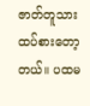ဇာတ်တူသား ထပ်စားတော့တယ်။ ပထမ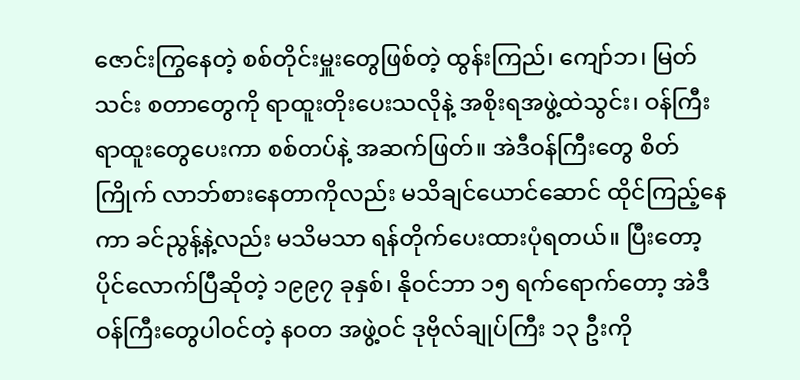ဇောင်းကြွနေတဲ့ စစ်တိုင်းမှူးတွေဖြစ်တဲ့ ထွန်းကြည်၊ ကျော်ဘ၊ မြတ်သင်း စတာတွေကို ရာထူးတိုးပေးသလိုနဲ့ အစိုးရအဖွဲ့ထဲသွင်း၊ ဝန်ကြီးရာထူးတွေပေးကာ စစ်တပ်နဲ့ အဆက်ဖြတ်။ အဲဒီဝန်ကြီးတွေ စိတ်ကြိုက် လာဘ်စားနေတာကိုလည်း မသိချင်ယောင်ဆောင် ထိုင်ကြည့်နေကာ ခင်ညွန့်နဲ့လည်း မသိမသာ ရန်တိုက်ပေးထားပုံရတယ်။ ပြီးတော့ ပိုင်လောက်ပြီဆိုတဲ့ ၁၉၉၇ ခုနှစ်၊ နိုဝင်ဘာ ၁၅ ရက်ရောက်တော့ အဲဒီဝန်ကြီးတွေပါဝင်တဲ့ နဝတ အဖွဲ့ဝင် ဒုဗိုလ်ချုပ်ကြီး ၁၃ ဦးကို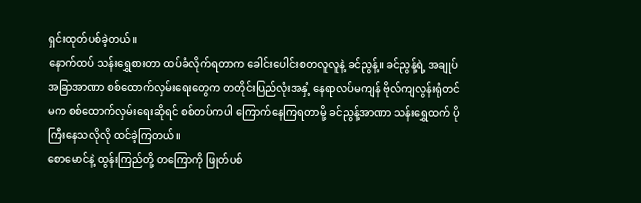ရှင်းထုတ်ပစ်ခဲ့တယ်။
နောက်ထပ် သန်းရွှေစားတာ ထပ်ခံလိုက်ရတာက ခေါင်းပေါင်းစတလူလူနဲ့ ခင်ညွန့်။ ခင်ညွန့်ရဲ့ အချုပ်အခြာအာဏာ စစ်ထောက်လှမ်းရေးတွေက တတိုင်းပြည်လုံးအနှံ့ နေရာလပ်မကျန် ဗိုလ်ကျလွန်းရုံတင်မက စစ်ထောက်လှမ်းရေးဆိုရင် စစ်တပ်ကပါ ကြောက်နေကြရတာမို့ ခင်ညွန့်အာဏာ သန်းရွှေထက် ပိုကြီးနေသလိုလို ထင်ခဲ့ကြတယ်။
စောမောင်နဲ့ ထွန်းကြည်တို့ တကြောကို ဖြုတ်ပစ်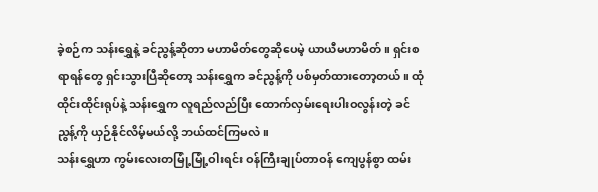ခဲ့စဉ်က သန်းရွှေနဲ့ ခင်ညွန့်ဆိုတာ မဟာမိတ်တွေဆိုပေမဲ့ ယာယီမဟာမိတ်။ ရှင်းစရာရန်တွေ ရှင်းသွားပြီဆိုတော့ သန်းရွှေက ခင်ညွန့်ကို ပစ်မှတ်ထားတော့တယ်။ ထုံထိုင်းထိုင်းရုပ်နဲ့ သန်းရွှေက လူရည်လည်ပြီး ထောက်လှမ်းရေးပါးဝလွန်းတဲ့ ခင်ညွန့်ကို ယှဉ်နိုင်လိမ့်မယ်လို့ ဘယ်ထင်ကြမလဲ။
သန်းရွှေဟာ ကွမ်းလေးတမြုံ့မြုံ့ဝါးရင်း ဝန်ကြီးချုပ်တာဝန် ကျေပွန်စွာ ထမ်း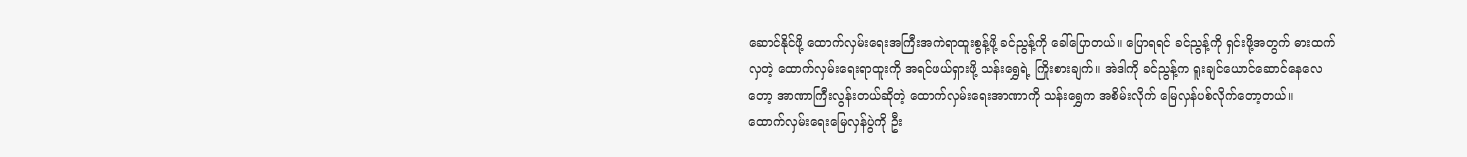ဆောင်နိုင်ဖို့ ထောက်လှမ်းရေးအကြီးအကဲရာထူးစွန့်ဖို့ ခင်ညွန့်ကို ခေါ်ပြောတယ်။ ပြောရရင် ခင်ညွန့်ကို ရှင်းဖို့အတွက် ဓားထက်လှတဲ့ ထောက်လှမ်းရေးရာထူးကို အရင်ဖယ်ရှားဖို့ သန်းရွှေရဲ့ ကြိုးစားချက်။ အဲဒါကို ခင်ညွန့်က ရူးချင်ယောင်ဆောင်နေလေတော့ အာဏာကြီးလွန်းတယ်ဆိုတဲ့ ထောက်လှမ်းရေးအာဏာကို သန်းရွှေက အစိမ်းလိုက် မြေလှန်ပစ်လိုက်တော့တယ်။
ထောက်လှမ်းရေးမြေလှန်ပွဲကို ဦး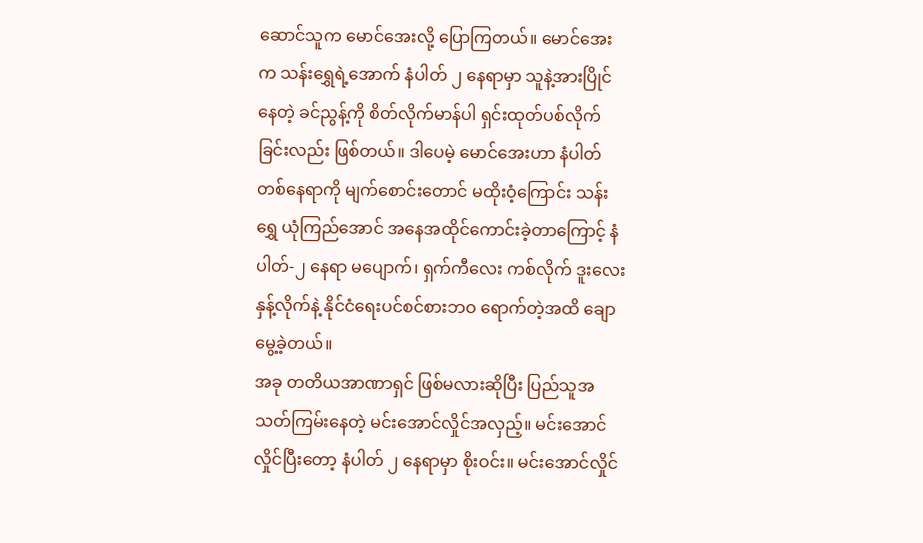ဆောင်သူက မောင်အေးလို့ ပြောကြတယ်။ မောင်အေးက သန်းရွှေရဲ့အောက် နံပါတ် ၂ နေရာမှာ သူနဲ့အားပြိုင်နေတဲ့ ခင်ညွန့်ကို စိတ်လိုက်မာန်ပါ ရှင်းထုတ်ပစ်လိုက်ခြင်းလည်း ဖြစ်တယ်။ ဒါပေမဲ့ မောင်အေးဟာ နံပါတ်တစ်နေရာကို မျက်စောင်းတောင် မထိုးဝံ့ကြောင်း သန်းရွှေ ယုံကြည်အောင် အနေအထိုင်ကောင်းခဲ့တာကြောင့် နံပါတ်-၂ နေရာ မပျောက်၊ ရှက်ကီလေး ကစ်လိုက် ဒူးလေးနှန့်လိုက်နဲ့ နိုင်ငံရေးပင်စင်စားဘဝ ရောက်တဲ့အထိ ချောမွေ့ခဲ့တယ်။
အခု တတိယအာဏာရှင် ဖြစ်မလားဆိုပြီး ပြည်သူအသတ်ကြမ်းနေတဲ့ မင်းအောင်လှိုင်အလှည့်။ မင်းအောင်လှိုင်ပြီးတော့ နံပါတ် ၂ နေရာမှာ စိုးဝင်း။ မင်းအောင်လှိုင်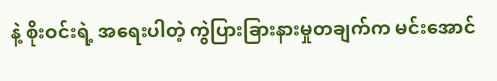နဲ့ စိုးဝင်းရဲ့ အရေးပါတဲ့ ကွဲပြားခြားနားမှုတချက်က မင်းအောင်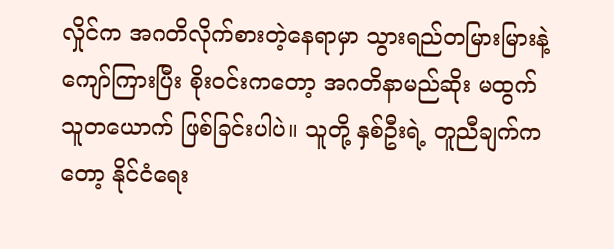လှိုင်က အဂတိလိုက်စားတဲ့နေရာမှာ သွားရည်တမြားမြားနဲ့ ကျော်ကြားပြီး စိုးဝင်းကတော့ အဂတိနာမည်ဆိုး မထွက်သူတယောက် ဖြစ်ခြင်းပါပဲ။ သူတို့ နှစ်ဦးရဲ့ တူညီချက်ကတော့ နိုင်ငံရေး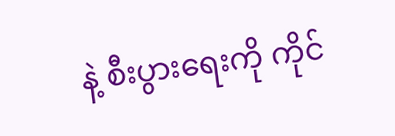နဲ့ စီးပွားရေးကို ကိုင်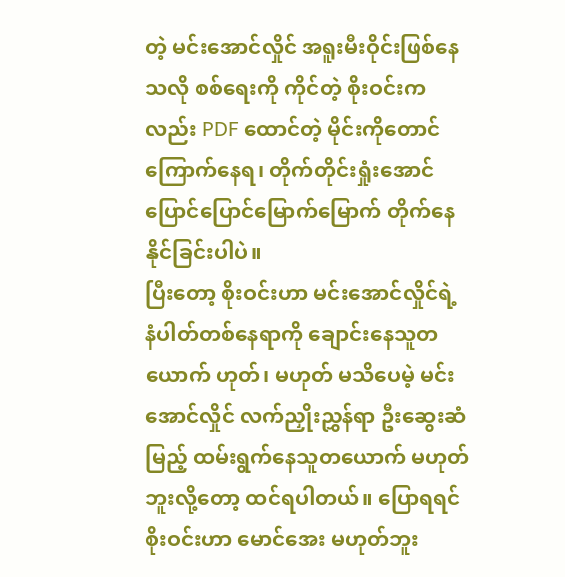တဲ့ မင်းအောင်လှိုင် အရူးမီးဝိုင်းဖြစ်နေသလို စစ်ရေးကို ကိုင်တဲ့ စိုးဝင်းကလည်း PDF ထောင်တဲ့ မိုင်းကိုတောင် ကြောက်နေရ၊ တိုက်တိုင်းရှုံးအောင် ပြောင်ပြောင်မြောက်မြောက် တိုက်နေနိုင်ခြင်းပါပဲ။
ပြီးတော့ စိုးဝင်းဟာ မင်းအောင်လှိုင်ရဲ့ နံပါတ်တစ်နေရာကို ချောင်းနေသူတယောက် ဟုတ်၊ မဟုတ် မသိပေမဲ့ မင်းအောင်လှိုင် လက်ညှိုးညွှန်ရာ ဦးဆွေးဆံမြည့် ထမ်းရွက်နေသူတယောက် မဟုတ်ဘူးလို့တော့ ထင်ရပါတယ်။ ပြောရရင် စိုးဝင်းဟာ မောင်အေး မဟုတ်ဘူး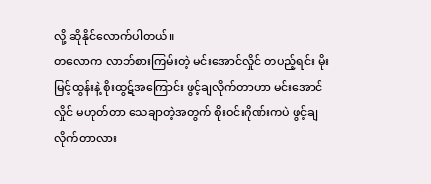လို့ ဆိုနိုင်လောက်ပါတယ်။
တလောက လာဘ်စားကြမ်းတဲ့ မင်းအောင်လှိုင် တပည့်ရင်း မိုးမြင့်ထွန်းနဲ့ စိုးထွဋ်အကြောင်း ဖွင့်ချလိုက်တာဟာ မင်းအောင်လှိုင် မဟုတ်တာ သေချာတဲ့အတွက် စိုးဝင်းဂိုဏ်းကပဲ ဖွင့်ချလိုက်တာလား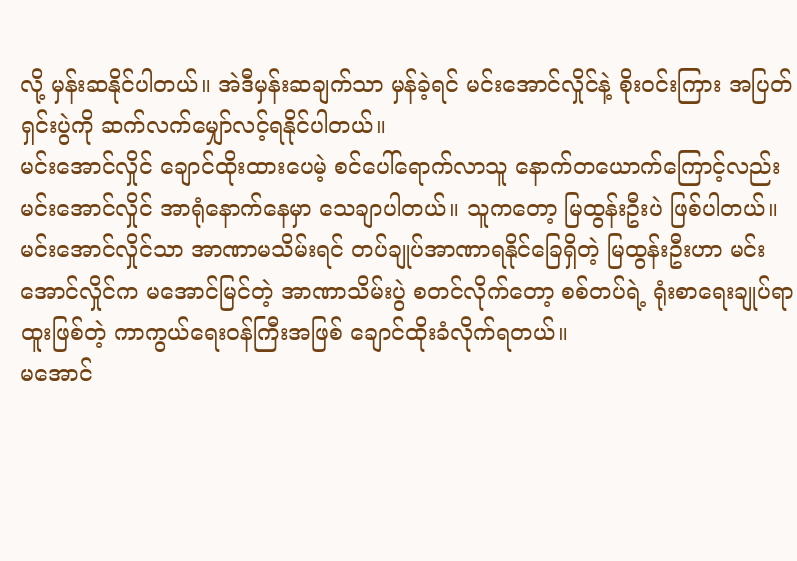လို့ မှန်းဆနိုင်ပါတယ်။ အဲဒီမှန်းဆချက်သာ မှန်ခဲ့ရင် မင်းအောင်လှိုင်နဲ့ စိုးဝင်းကြား အပြတ်ရှင်းပွဲကို ဆက်လက်မျှော်လင့်ရနိုင်ပါတယ်။
မင်းအောင်လှိုင် ချောင်ထိုးထားပေမဲ့ စင်ပေါ်ရောက်လာသူ နောက်တယောက်ကြောင့်လည်း မင်းအောင်လှိုင် အာရုံနောက်နေမှာ သေချာပါတယ်။ သူကတော့ မြထွန်းဦးပဲ ဖြစ်ပါတယ်။ မင်းအောင်လှိုင်သာ အာဏာမသိမ်းရင် တပ်ချုပ်အာဏာရနိုင်ခြေရှိတဲ့ မြထွန်းဦးဟာ မင်းအောင်လှိုင်က မအောင်မြင်တဲ့ အာဏာသိမ်းပွဲ စတင်လိုက်တော့ စစ်တပ်ရဲ့ ရုံးစာရေးချုပ်ရာထူးဖြစ်တဲ့ ကာကွယ်ရေးဝန်ကြီးအဖြစ် ချောင်ထိုးခံလိုက်ရတယ်။
မအောင်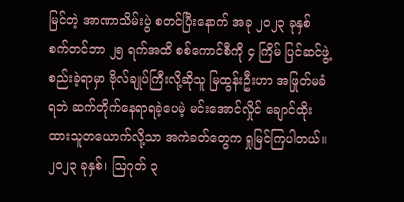မြင်တဲ့ အာဏာသိမ်းပွဲ စတင်ပြီးနောက် အခု ၂၀၂၃ ခုနှစ် စက်တင်ဘာ ၂၅ ရက်အထိ စစ်ကောင်စီကို ၄ ကြိမ် ပြင်ဆင်ဖွဲ့စည်းခဲ့ရာမှာ ဗိုလ်ချုပ်ကြီးလို့ဆိုသူ မြထွန်းဦးဟာ အဖြုတ်မခံရဘဲ ဆက်တိုက်နေရာရခဲ့ပေမဲ့ မင်းအောင်လှိုင် ချောင်ထိုးထားသူတယောက်လို့သာ အကဲခတ်တွေက ရှုမြင်ကြပါတယ်။
၂၀၂၃ ခုနှစ်၊ ဩဂုတ် ၃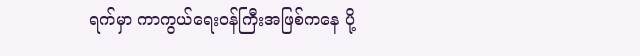ရက်မှာ ကာကွယ်ရေးဝန်ကြီးအဖြစ်ကနေ ပို့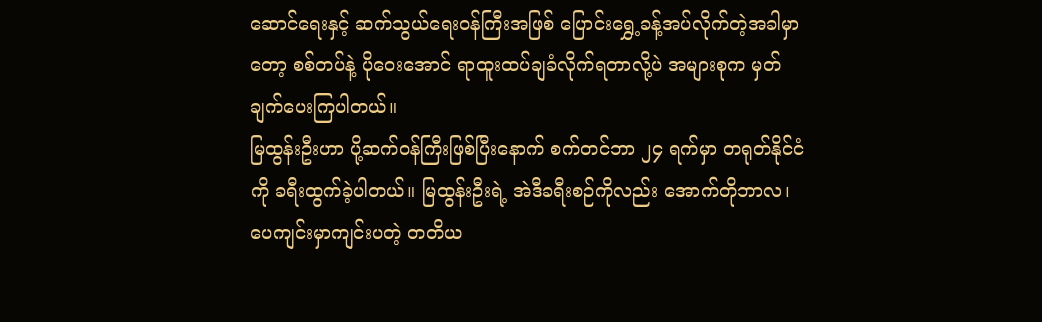ဆောင်ရေးနှင့် ဆက်သွယ်ရေးဝန်ကြီးအဖြစ် ပြောင်းရွှေ့ခန့်အပ်လိုက်တဲ့အခါမှာတော့ စစ်တပ်နဲ့ ပိုဝေးအောင် ရာထူးထပ်ချခံလိုက်ရတာလို့ပဲ အများစုက မှတ်ချက်ပေးကြပါတယ်။
မြထွန်းဦးဟာ ပို့ဆက်ဝန်ကြီးဖြစ်ပြီးနောက် စက်တင်ဘာ ၂၄ ရက်မှာ တရုတ်နိုင်ငံကို ခရီးထွက်ခဲ့ပါတယ်။ မြထွန်းဦးရဲ့ အဲဒီခရီးစဉ်ကိုလည်း အောက်တိုဘာလ၊ ပေကျင်းမှာကျင်းပတဲ့ တတိယ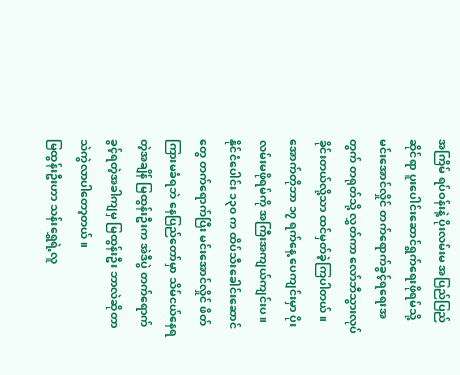အကြိမ် ရပ်ဝန်းနဲ့ ပိုးလမ်းမ အပြည်ပြည်ဆိုင်ရာ ပူးပေါင်းဆောင်ရွက်ရေးဖိုရမ်သို့ မင်းအောင်လှိုင် တက်ရောက်ခွင့်ရရေးအတွက် တရုတ်သို့ လွှတ်ကာ လော်ဘီသွားလုပ်ခိုင်းတယ်လို့သာ ထင်မှတ်ခဲ့ကြပါတယ်။
အောက်တိုဘာ ၁၇ ရက်နေ့ ပေကျင်းမှာ ပိုးလမ်းမဖိုရမ်ကို အကြီးအကျယ်ကျင်းပ။ နိုင်ငံပေါင်း ၁၃၀ က ထိပ်သီးခေါင်းဆောင်တွေ တက်ရောက်ပြီး မင်းအောင်လှိုင် ဖိတ်ကြားမခံရဘဲ နေပြည်တော်မှာ သိမ်ငယ်နေရတဲ့အချိန် မြထွန်းဦးက အဲဒီပွဲ တက်ရောက်ခွင့်ရတဲ့အခါကျမှ မြထွန်းဦး ဘာလဲဆိုတာ သဲကွဲလာပါတော့တယ်။
မြထွန်းဦးဟာ သန်းရွှေရဲ့လူ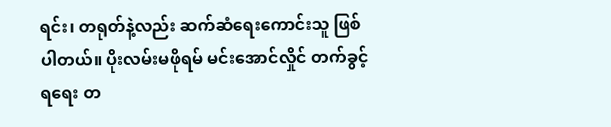ရင်း၊ တရုတ်နဲ့လည်း ဆက်ဆံရေးကောင်းသူ ဖြစ်ပါတယ်။ ပိုးလမ်းမဖိုရမ် မင်းအောင်လှိုင် တက်ခွင့်ရရေး တ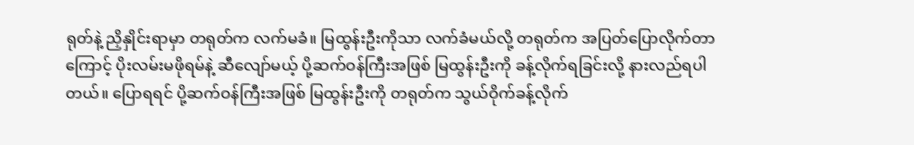ရုတ်နဲ့ ညှိနှိုင်းရာမှာ တရုတ်က လက်မခံ။ မြထွန်းဦးကိုသာ လက်ခံမယ်လို့ တရုတ်က အပြတ်ပြောလိုက်တာကြောင့် ပိုးလမ်းမဖိုရမ်နဲ့ ဆီလျော်မယ့် ပို့ဆက်ဝန်ကြီးအဖြစ် မြထွန်းဦးကို ခန့်လိုက်ရခြင်းလို့ နားလည်ရပါတယ်။ ပြောရရင် ပို့ဆက်ဝန်ကြီးအဖြစ် မြထွန်းဦးကို တရုတ်က သွယ်ဝိုက်ခန့်လိုက်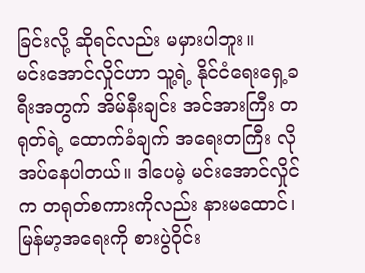ခြင်းလို့ ဆိုရင်လည်း မမှားပါဘူး။
မင်းအောင်လှိုင်ဟာ သူ့ရဲ့ နိုင်ငံရေးရှေ့ခရီးအတွက် အိမ်နီးချင်း အင်အားကြီး တရုတ်ရဲ့ ထောက်ခံချက် အရေးတကြီး လိုအပ်နေပါတယ်။ ဒါပေမဲ့ မင်းအောင်လှိုင်က တရုတ်စကားကိုလည်း နားမထောင်၊ မြန်မာ့အရေးကို စားပွဲဝိုင်း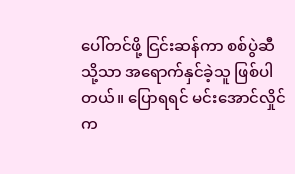ပေါ်တင်ဖို့ ငြင်းဆန်ကာ စစ်ပွဲဆီသို့သာ အရောက်နှင်ခဲ့သူ ဖြစ်ပါတယ်။ ပြောရရင် မင်းအောင်လှိုင်က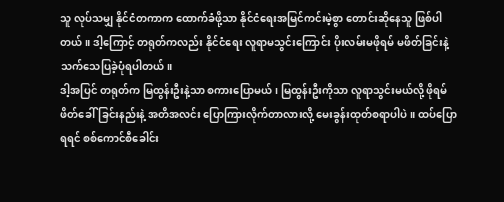သူ လုပ်သမျှ နိုင်ငံတကာက ထောက်ခံဖို့သာ နိုင်ငံရေးအမြင်ကင်းမဲ့စွာ တောင်းဆိုနေသူ ဖြစ်ပါတယ်။ ဒါ့ကြောင့် တရုတ်ကလည်း နိုင်ငံရေး လူရာမသွင်းကြောင်း ပိုးလမ်းမဖိုရမ် မဖိတ်ခြင်းနဲ့ သက်သေပြခဲ့ပုံရပါတယ်။
ဒါ့အပြင် တရုတ်က မြထွန်းဦးနဲ့သာ စကားပြောမယ်၊ မြထွန်းဦးကိုသာ လူရာသွင်းမယ်လို့ ဖိုရမ်ဖိတ်ခေါ်ခြင်းနည်းနဲ့ အတိအလင်း ပြောကြားလိုက်တာလားလို့ မေးခွန်းထုတ်စရာပါပဲ။ ထပ်ပြောရရင် စစ်ကောင်စီခေါင်း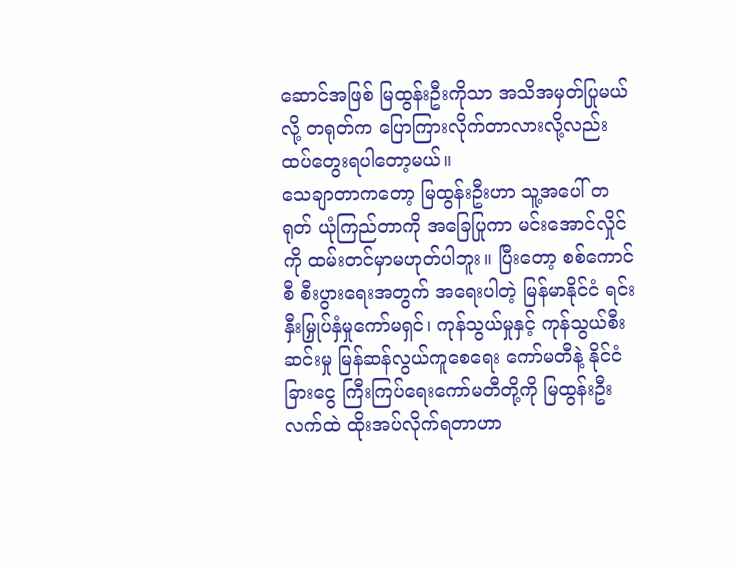ဆောင်အဖြစ် မြထွန်းဦးကိုသာ အသိအမှတ်ပြုမယ်လို့ တရုတ်က ပြောကြားလိုက်တာလားလို့လည်း ထပ်တွေးရပါတော့မယ်။
သေချာတာကတော့ မြထွန်းဦးဟာ သူ့အပေါ် တရုတ် ယုံကြည်တာကို အခြေပြုကာ မင်းအောင်လှိုင်ကို ထမ်းတင်မှာမဟုတ်ပါဘူး။ ပြီးတော့ စစ်ကောင်စီ စီးပွားရေးအတွက် အရေးပါတဲ့ မြန်မာနိုင်ငံ ရင်းနှီးမြှုပ်နှံမှုကော်မရှင်၊ ကုန်သွယ်မှုနှင့် ကုန်သွယ်စီးဆင်းမှု မြန်ဆန်လွယ်ကူစေရေး ကော်မတီနဲ့ နိုင်ငံခြားငွေ ကြီးကြပ်ရေးကော်မတီတို့ကို မြထွန်းဦး လက်ထဲ ထိုးအပ်လိုက်ရတာဟာ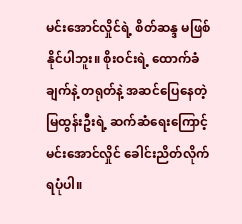မင်းအောင်လှိုင်ရဲ့ စိတ်ဆန္ဒ မဖြစ်နိုင်ပါဘူး။ စိုးဝင်းရဲ့ ထောက်ခံချက်နဲ့ တရုတ်နဲ့ အဆင်ပြေနေတဲ့ မြထွန်းဦးရဲ့ ဆက်ဆံရေးကြောင့် မင်းအောင်လှိုင် ခေါင်းညိတ်လိုက်ရပုံပါ။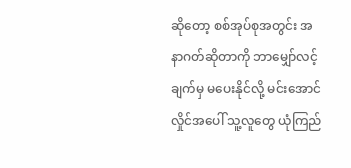ဆိုတော့ စစ်အုပ်စုအတွင်း အနာဂတ်ဆိုတာကို ဘာမျှော်လင့်ချက်မှ မပေးနိုင်လို့ မင်းအောင်လှိုင်အပေါ် သူ့လူတွေ ယုံကြည်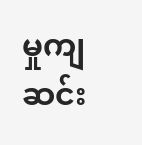မှုကျဆင်း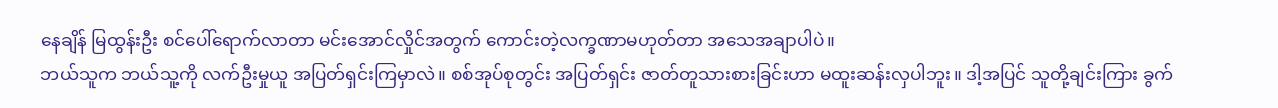နေချိန် မြထွန်းဦး စင်ပေါ်ရောက်လာတာ မင်းအောင်လှိုင်အတွက် ကောင်းတဲ့လက္ခဏာမဟုတ်တာ အသေအချာပါပဲ။
ဘယ်သူက ဘယ်သူ့ကို လက်ဦးမှုယူ အပြတ်ရှင်းကြမှာလဲ။ စစ်အုပ်စုတွင်း အပြတ်ရှင်း ဇာတ်တူသားစားခြင်းဟာ မထူးဆန်းလှပါဘူး။ ဒါ့အပြင် သူတို့ချင်းကြား ခွက်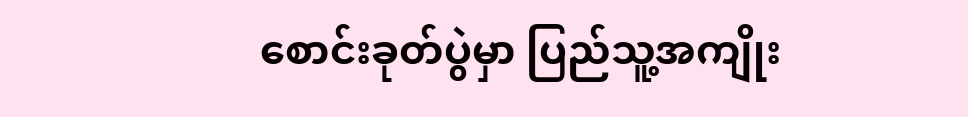စောင်းခုတ်ပွဲမှာ ပြည်သူ့အကျိုး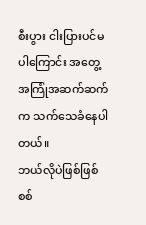စီးပွား ငါးပြားပင်မပါကြောင်း အတွေ့အကြုံအဆက်ဆက်က သက်သေခံနေပါတယ်။
ဘယ်လိုပဲဖြစ်ဖြစ် စစ်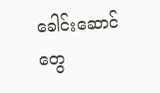ခေါင်းဆောင်တွေ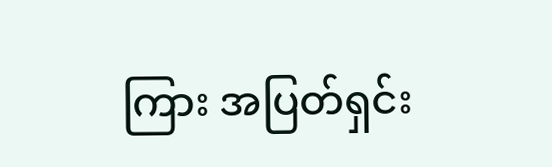ကြား အပြတ်ရှင်း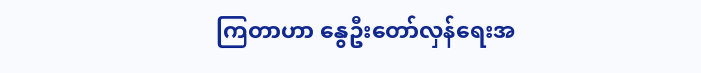ကြတာဟာ နွေဦးတော်လှန်ရေးအ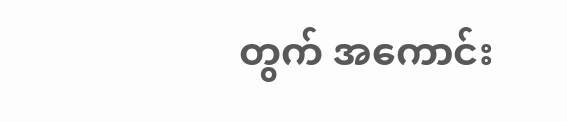တွက် အကောင်း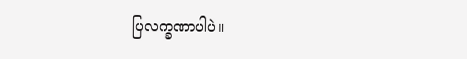ပြလက္ခဏာပါပဲ။